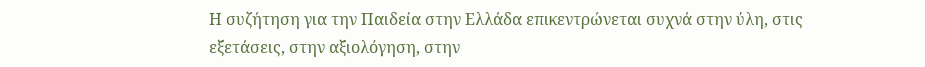Η συζήτηση για την Παιδεία στην Ελλάδα επικεντρώνεται συχνά στην ύλη, στις εξετάσεις, στην αξιολόγηση, στην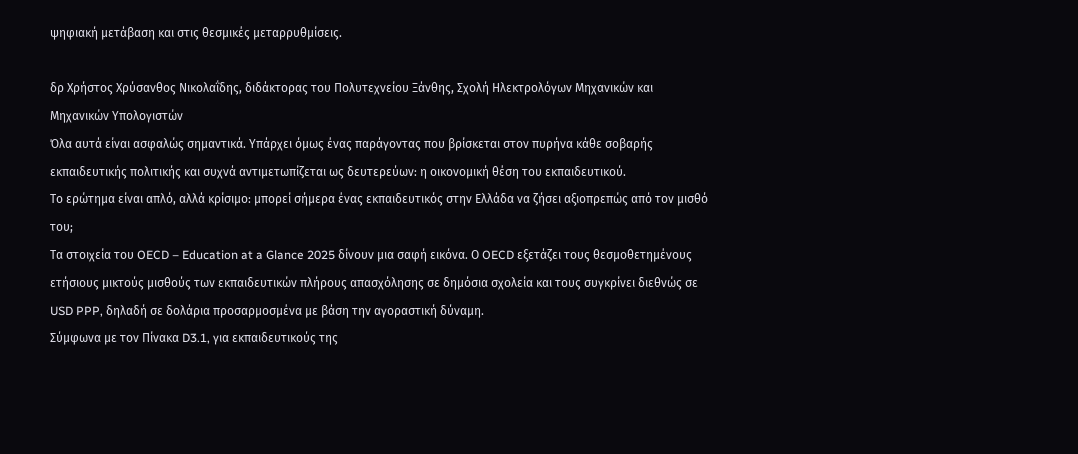ψηφιακή μετάβαση και στις θεσμικές μεταρρυθμίσεις.

δρ Χρήστος Χρύσανθος Νικολαΐδης, διδάκτορας του Πολυτεχνείου Ξάνθης, Σχολή Ηλεκτρολόγων Μηχανικών και Μηχανικών Υπολογιστών
Όλα αυτά είναι ασφαλώς σημαντικά. Υπάρχει όμως ένας παράγοντας που βρίσκεται στον πυρήνα κάθε σοβαρής εκπαιδευτικής πολιτικής και συχνά αντιμετωπίζεται ως δευτερεύων: η οικονομική θέση του εκπαιδευτικού.
Το ερώτημα είναι απλό, αλλά κρίσιμο: μπορεί σήμερα ένας εκπαιδευτικός στην Ελλάδα να ζήσει αξιοπρεπώς από τον μισθό του;
Τα στοιχεία του OECD – Education at a Glance 2025 δίνουν μια σαφή εικόνα. Ο OECD εξετάζει τους θεσμοθετημένους ετήσιους μικτούς μισθούς των εκπαιδευτικών πλήρους απασχόλησης σε δημόσια σχολεία και τους συγκρίνει διεθνώς σε USD PPP, δηλαδή σε δολάρια προσαρμοσμένα με βάση την αγοραστική δύναμη.
Σύμφωνα με τον Πίνακα D3.1, για εκπαιδευτικούς της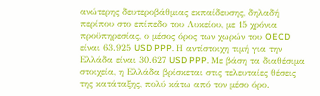ανώτερης δευτεροβάθμιας εκπαίδευσης, δηλαδή περίπου στο επίπεδο του Λυκείου, με 15 χρόνια προϋπηρεσίας, ο μέσος όρος των χωρών του OECD είναι 63.925 USD PPP. Η αντίστοιχη τιμή για την Ελλάδα είναι 30.627 USD PPP. Με βάση τα διαθέσιμα στοιχεία, η Ελλάδα βρίσκεται στις τελευταίες θέσεις της κατάταξης, πολύ κάτω από τον μέσο όρο.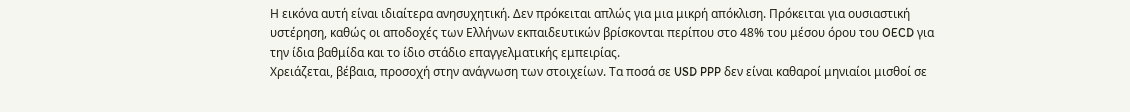Η εικόνα αυτή είναι ιδιαίτερα ανησυχητική. Δεν πρόκειται απλώς για μια μικρή απόκλιση. Πρόκειται για ουσιαστική υστέρηση, καθώς οι αποδοχές των Ελλήνων εκπαιδευτικών βρίσκονται περίπου στο 48% του μέσου όρου του OECD για την ίδια βαθμίδα και το ίδιο στάδιο επαγγελματικής εμπειρίας.
Χρειάζεται, βέβαια, προσοχή στην ανάγνωση των στοιχείων. Τα ποσά σε USD PPP δεν είναι καθαροί μηνιαίοι μισθοί σε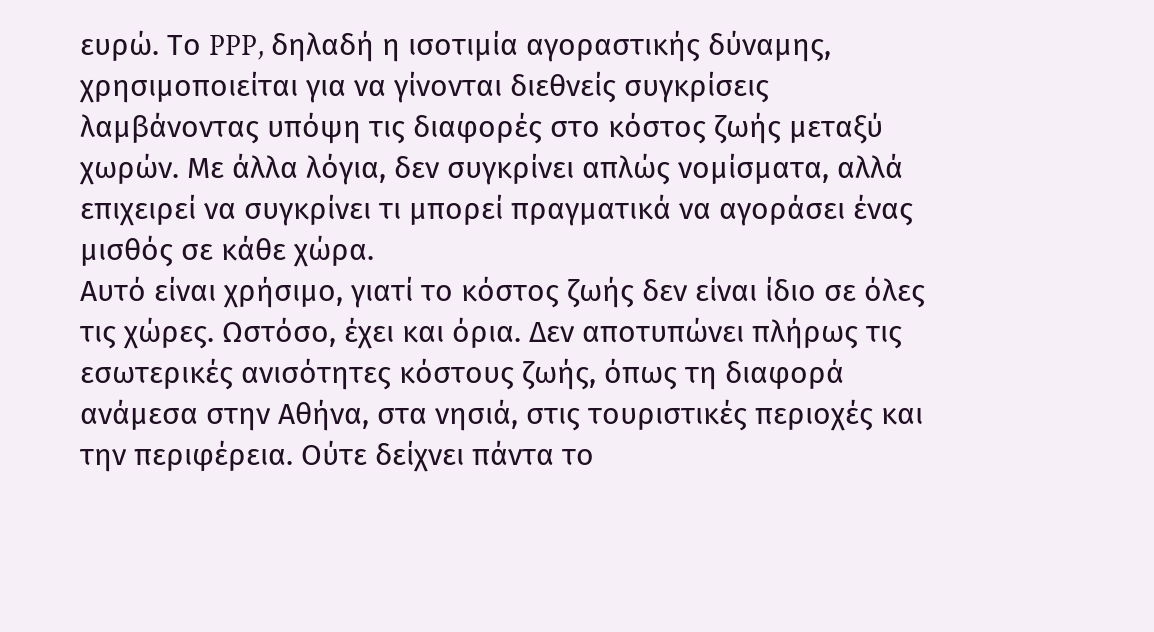ευρώ. Το PPP, δηλαδή η ισοτιμία αγοραστικής δύναμης, χρησιμοποιείται για να γίνονται διεθνείς συγκρίσεις λαμβάνοντας υπόψη τις διαφορές στο κόστος ζωής μεταξύ χωρών. Με άλλα λόγια, δεν συγκρίνει απλώς νομίσματα, αλλά επιχειρεί να συγκρίνει τι μπορεί πραγματικά να αγοράσει ένας μισθός σε κάθε χώρα.
Αυτό είναι χρήσιμο, γιατί το κόστος ζωής δεν είναι ίδιο σε όλες τις χώρες. Ωστόσο, έχει και όρια. Δεν αποτυπώνει πλήρως τις εσωτερικές ανισότητες κόστους ζωής, όπως τη διαφορά ανάμεσα στην Αθήνα, στα νησιά, στις τουριστικές περιοχές και την περιφέρεια. Ούτε δείχνει πάντα το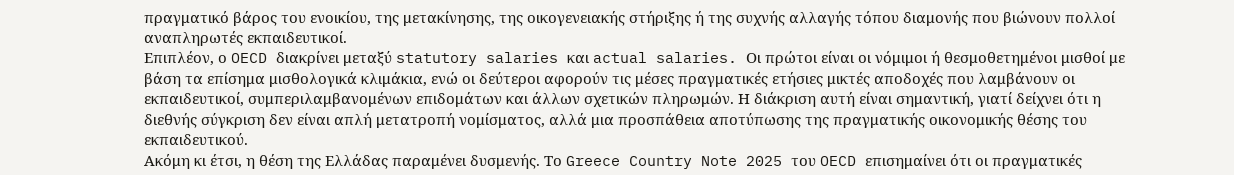πραγματικό βάρος του ενοικίου, της μετακίνησης, της οικογενειακής στήριξης ή της συχνής αλλαγής τόπου διαμονής που βιώνουν πολλοί αναπληρωτές εκπαιδευτικοί.
Επιπλέον, ο OECD διακρίνει μεταξύ statutory salaries και actual salaries. Οι πρώτοι είναι οι νόμιμοι ή θεσμοθετημένοι μισθοί με βάση τα επίσημα μισθολογικά κλιμάκια, ενώ οι δεύτεροι αφορούν τις μέσες πραγματικές ετήσιες μικτές αποδοχές που λαμβάνουν οι εκπαιδευτικοί, συμπεριλαμβανομένων επιδομάτων και άλλων σχετικών πληρωμών. Η διάκριση αυτή είναι σημαντική, γιατί δείχνει ότι η διεθνής σύγκριση δεν είναι απλή μετατροπή νομίσματος, αλλά μια προσπάθεια αποτύπωσης της πραγματικής οικονομικής θέσης του εκπαιδευτικού.
Ακόμη κι έτσι, η θέση της Ελλάδας παραμένει δυσμενής. Το Greece Country Note 2025 του OECD επισημαίνει ότι οι πραγματικές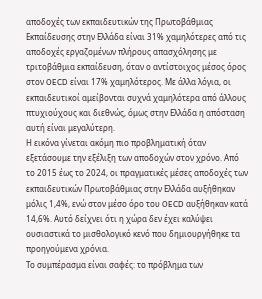αποδοχές των εκπαιδευτικών της Πρωτοβάθμιας Εκπαίδευσης στην Ελλάδα είναι 31% χαμηλότερες από τις αποδοχές εργαζομένων πλήρους απασχόλησης με τριτοβάθμια εκπαίδευση, όταν ο αντίστοιχος μέσος όρος στον OECD είναι 17% χαμηλότερος. Με άλλα λόγια, οι εκπαιδευτικοί αμείβονται συχνά χαμηλότερα από άλλους πτυχιούχους και διεθνώς, όμως στην Ελλάδα η απόσταση αυτή είναι μεγαλύτερη.
Η εικόνα γίνεται ακόμη πιο προβληματική όταν εξετάσουμε την εξέλιξη των αποδοχών στον χρόνο. Από το 2015 έως το 2024, οι πραγματικές μέσες αποδοχές των εκπαιδευτικών Πρωτοβάθμιας στην Ελλάδα αυξήθηκαν μόλις 1,4%, ενώ στον μέσο όρο του OECD αυξήθηκαν κατά 14,6%. Αυτό δείχνει ότι η χώρα δεν έχει καλύψει ουσιαστικά το μισθολογικό κενό που δημιουργήθηκε τα προηγούμενα χρόνια.
Το συμπέρασμα είναι σαφές: το πρόβλημα των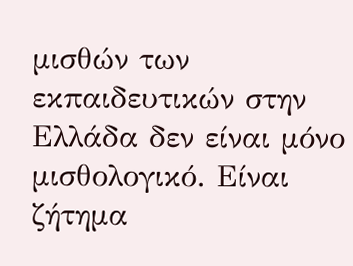μισθών των εκπαιδευτικών στην Ελλάδα δεν είναι μόνο μισθολογικό. Είναι ζήτημα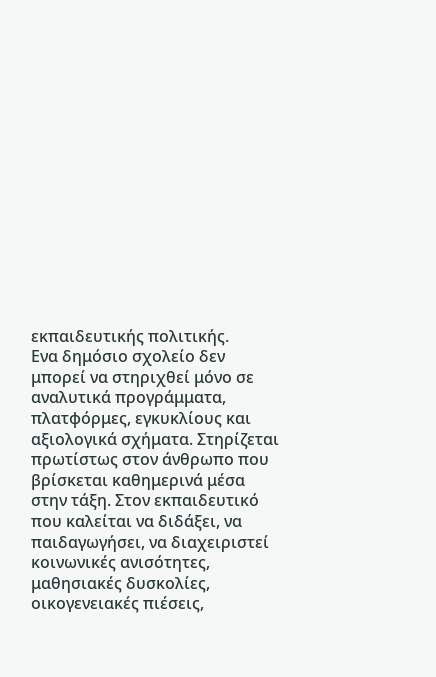εκπαιδευτικής πολιτικής.
Ενα δημόσιο σχολείο δεν μπορεί να στηριχθεί μόνο σε αναλυτικά προγράμματα, πλατφόρμες, εγκυκλίους και αξιολογικά σχήματα. Στηρίζεται πρωτίστως στον άνθρωπο που βρίσκεται καθημερινά μέσα στην τάξη. Στον εκπαιδευτικό που καλείται να διδάξει, να παιδαγωγήσει, να διαχειριστεί κοινωνικές ανισότητες, μαθησιακές δυσκολίες, οικογενειακές πιέσεις,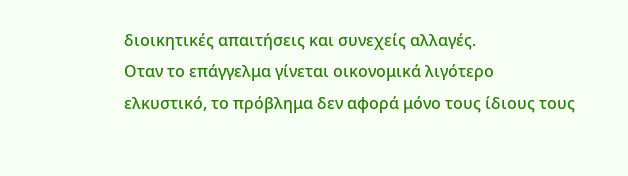διοικητικές απαιτήσεις και συνεχείς αλλαγές.
Οταν το επάγγελμα γίνεται οικονομικά λιγότερο ελκυστικό, το πρόβλημα δεν αφορά μόνο τους ίδιους τους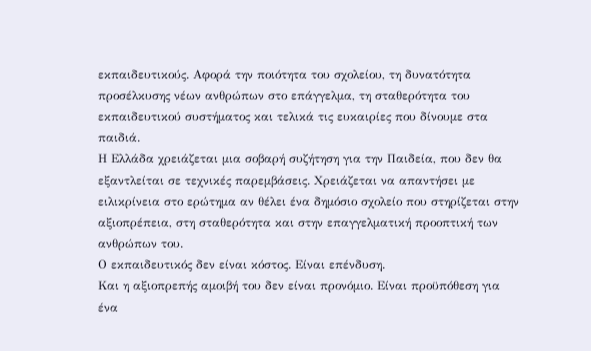εκπαιδευτικούς. Αφορά την ποιότητα του σχολείου, τη δυνατότητα προσέλκυσης νέων ανθρώπων στο επάγγελμα, τη σταθερότητα του εκπαιδευτικού συστήματος και τελικά τις ευκαιρίες που δίνουμε στα παιδιά.
Η Ελλάδα χρειάζεται μια σοβαρή συζήτηση για την Παιδεία, που δεν θα εξαντλείται σε τεχνικές παρεμβάσεις. Χρειάζεται να απαντήσει με ειλικρίνεια στο ερώτημα αν θέλει ένα δημόσιο σχολείο που στηρίζεται στην αξιοπρέπεια, στη σταθερότητα και στην επαγγελματική προοπτική των ανθρώπων του.
Ο εκπαιδευτικός δεν είναι κόστος. Είναι επένδυση.
Και η αξιοπρεπής αμοιβή του δεν είναι προνόμιο. Είναι προϋπόθεση για ένα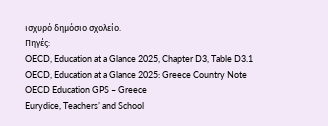ισχυρό δημόσιο σχολείο.
Πηγές:
OECD, Education at a Glance 2025, Chapter D3, Table D3.1
OECD, Education at a Glance 2025: Greece Country Note
OECD Education GPS – Greece
Eurydice, Teachers’ and School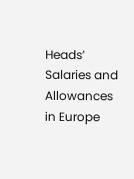Heads’ Salaries and Allowances in Europe